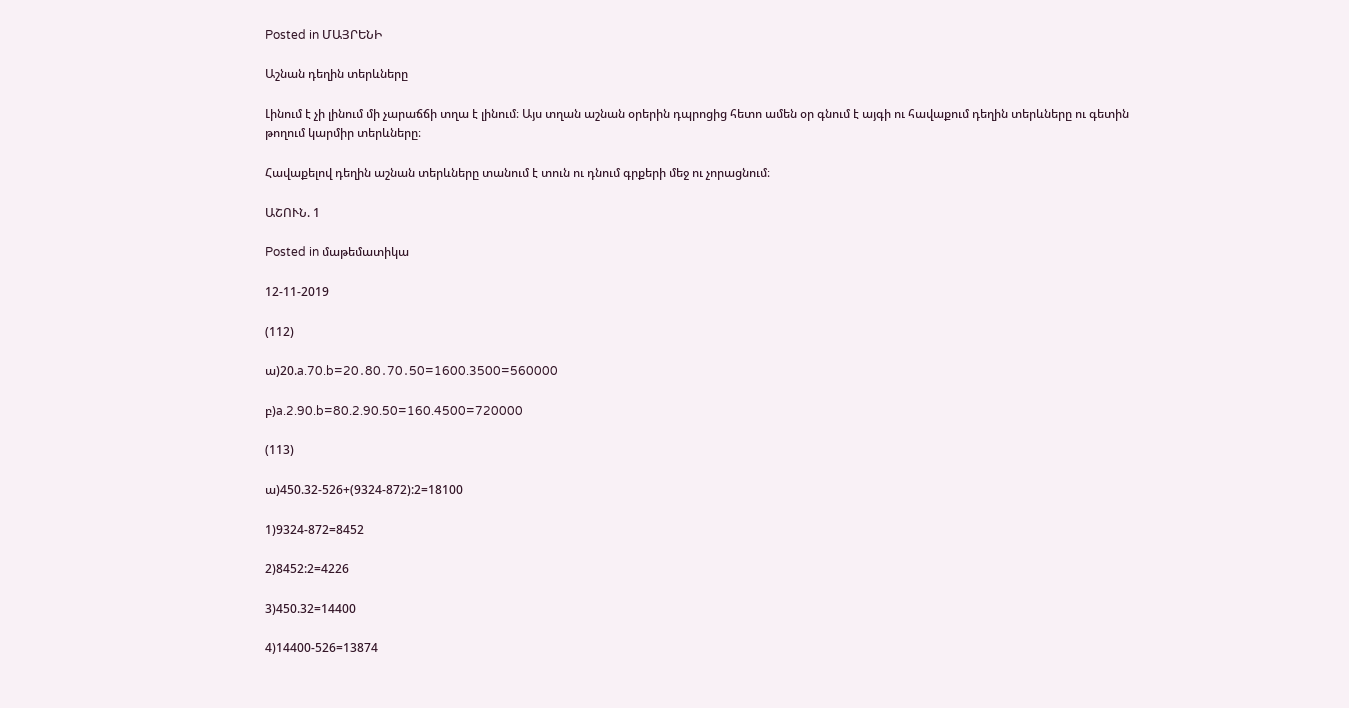Posted in ՄԱՅՐԵՆԻ

Աշնան դեղին տերևները

Լինում է չի լինում մի չարաճճի տղա է լինում։ Այս տղան աշնան օրերին դպրոցից հետո ամեն օր գնում է այգի ու հավաքում դեղին տերևները ու գետին թողում կարմիր տերևները։

Հավաքելով դեղին աշնան տերևները տանում է տուն ու դնում գրքերի մեջ ու չորացնում։

ԱՇՈՒՆ. 1

Posted in մաթեմատիկա

12-11-2019

(112)

ա)20.a.70.b=20․80․70․50=1600.3500=560000

բ)a.2.90.b=80.2.90.50=160.4500=720000

(113)

ա)450.32-526+(9324-872):2=18100

1)9324-872=8452

2)8452:2=4226

3)450.32=14400

4)14400-526=13874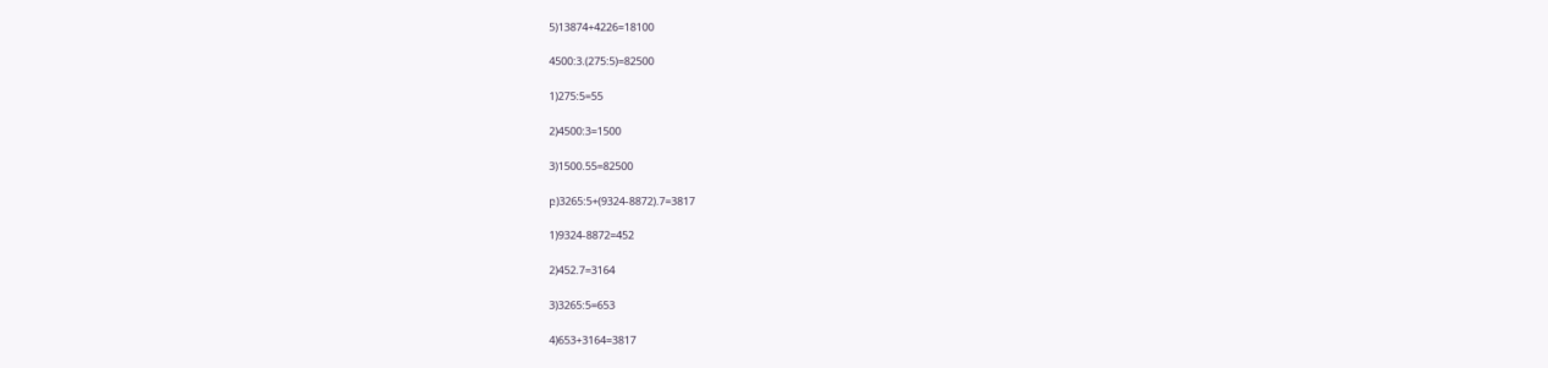5)13874+4226=18100

4500:3.(275:5)=82500

1)275:5=55

2)4500:3=1500

3)1500.55=82500

բ)3265:5+(9324-8872).7=3817

1)9324-8872=452

2)452.7=3164

3)3265:5=653

4)653+3164=3817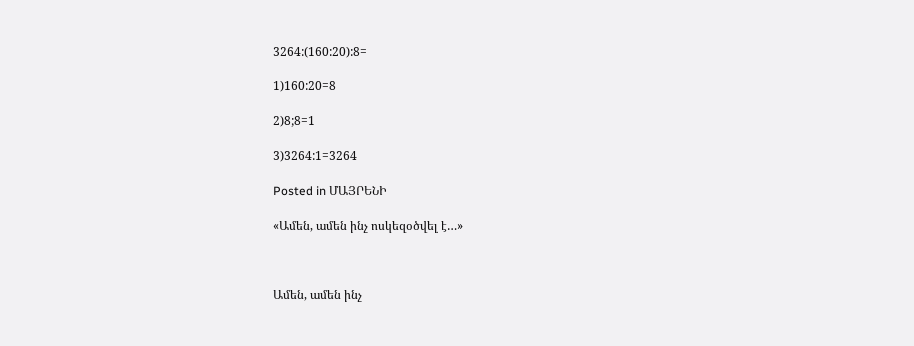3264:(160:20):8=

1)160:20=8

2)8;8=1

3)3264:1=3264

Posted in ՄԱՅՐԵՆԻ

«Ամեն, ամեն ինչ ոսկեզօծվել է…»



Ամեն, ամեն ինչ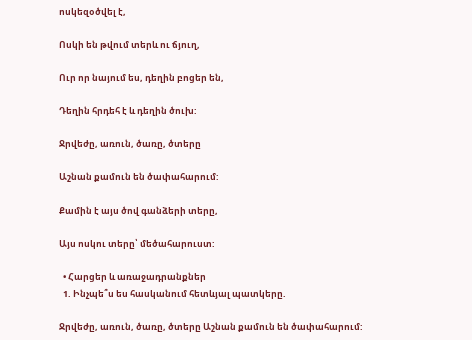ոսկեզօծվել է,

Ոսկի են թվում տերև ու ճյուղ,

Ուր որ նայում ես, դեղին բոցեր են,

Դեղին հրդեհ է և դեղին ծուխ:

Ջրվեժը, առուն, ծառը, ծտերը

Աշնան քամուն են ծափահարում:

Քամին է այս ծով գանձերի տերը,

Այս ոսկու տերը՝ մեծահարուստ:

  • Հարցեր և առաջադրանքներ
  1. Ինչպե՞ս ես հասկանում հետևյալ պատկերը.

Ջրվեժը, առուն, ծառը, ծտերը Աշնան քամուն են ծափահարում: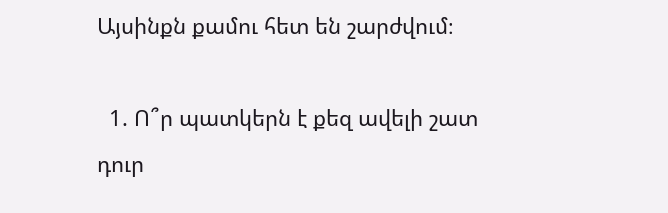Այսինքն քամու հետ են շարժվում։

  1. Ո՞ր պատկերն է քեզ ավելի շատ դուր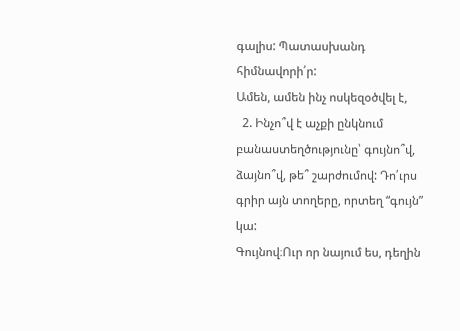գալիս: Պատասխանդ հիմնավորի՛ր:                                  Ամեն, ամեն ինչ ոսկեզօծվել է,
  2. Ինչո՞վ է աչքի ընկնում բանաստեղծությունը՝ գույնո՞վ, ձայնո՞վ, թե՞ շարժումով: Դո՛ւրս գրիր այն տողերը, որտեղ “գույն” կա:                                                                                                      Գույնով։Ուր որ նայում ես, դեղին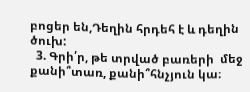բոցեր են,Դեղին հրդեհ է և դեղին ծուխ:
  3. Գրի՛ր, թե տրված բառերի  մեջ քանի՞տառ, քանի՞հնչյուն կա։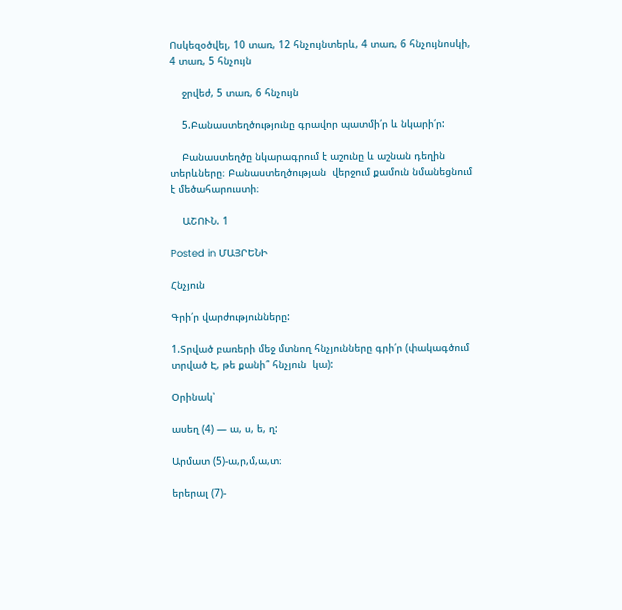Ոսկեզօծվել, 10 տառ, 12 հնչույնտերև, 4 տառ, 6 հնչույնոսկի, 4 տառ, 5 հնչույն

    ջրվեժ, 5 տառ, 6 հնչույն

    5.Բանաստեղծությունը գրավոր պատմի՛ր և նկարի՛ր:

    Բանաստեղծը նկարագրում է աշունը և աշնան դեղին տերևները։ Բանաստեղծության  վերջում քամուն նմանեցնում է մեծահարուստի։

    ԱՇՈՒՆ. 1

Posted in ՄԱՅՐԵՆԻ

Հնչյուն

Գրի՛ր վարժությունները:

1.Տրված բառերի մեջ մտնող հնչյունները գրի՛ր (փակագծում  տրված Է, թե քանի՞ հնչյուն  կա):

Օրինակ՝

ասեղ (4) — ա, ս, ե, ղ:

Արմատ (5)-ա,ր,մ,ա,տ։

երերալ (7)-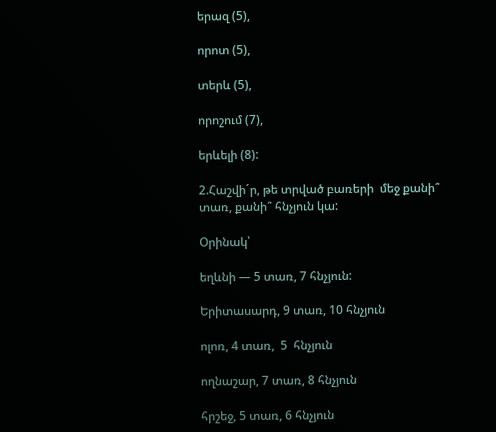երազ (5),

որոտ (5),

տերև (5),

որոշում (7),

երևելի (8):

2.Հաշվի´ր, թե տրված բառերի  մեջ քանի՞ տառ, քանի՞ հնչյուն կա:

Օրինակ՝

եղևնի — 5 տառ, 7 հնչյուն:

Երիտասարդ, 9 տառ, 10 հնչյուն

ոլոռ, 4 տառ,  5  հնչյուն

ողնաշար, 7 տառ, 8 հնչյուն

հրշեջ, 5 տառ, 6 հնչյուն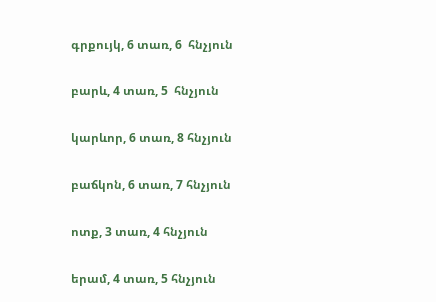գրքույկ, 6 տառ, 6  հնչյուն

բարև, 4 տառ, 5  հնչյուն

կարևոր, 6 տառ, 8 հնչյուն

բաճկոն, 6 տառ, 7 հնչյուն

ոտք, 3 տառ, 4 հնչյուն

երամ, 4 տառ, 5 հնչյուն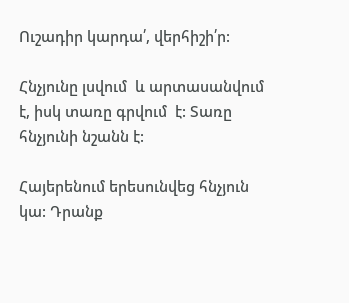Ուշադիր կարդա՛, վերհիշի՛ր:

Հնչյունը լսվում  և արտասանվում է, իսկ տառը գրվում  է: Տառը հնչյունի նշանն է:

Հայերենում երեսունվեց հնչյուն կա: Դրանք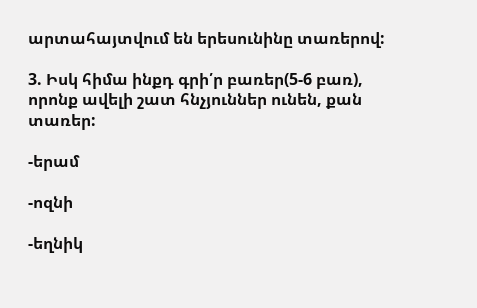արտահայտվում են երեսունինը տառերով:

3. Իսկ հիմա ինքդ գրի՛ր բառեր(5-6 բառ), որոնք ավելի շատ հնչյուններ ունեն, քան տառեր:

-երամ

-ոզնի

-եղնիկ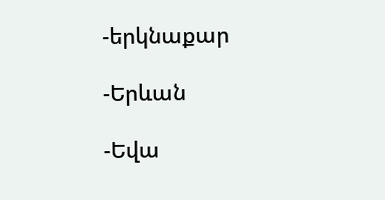-երկնաքար

-Երևան

-Եվա